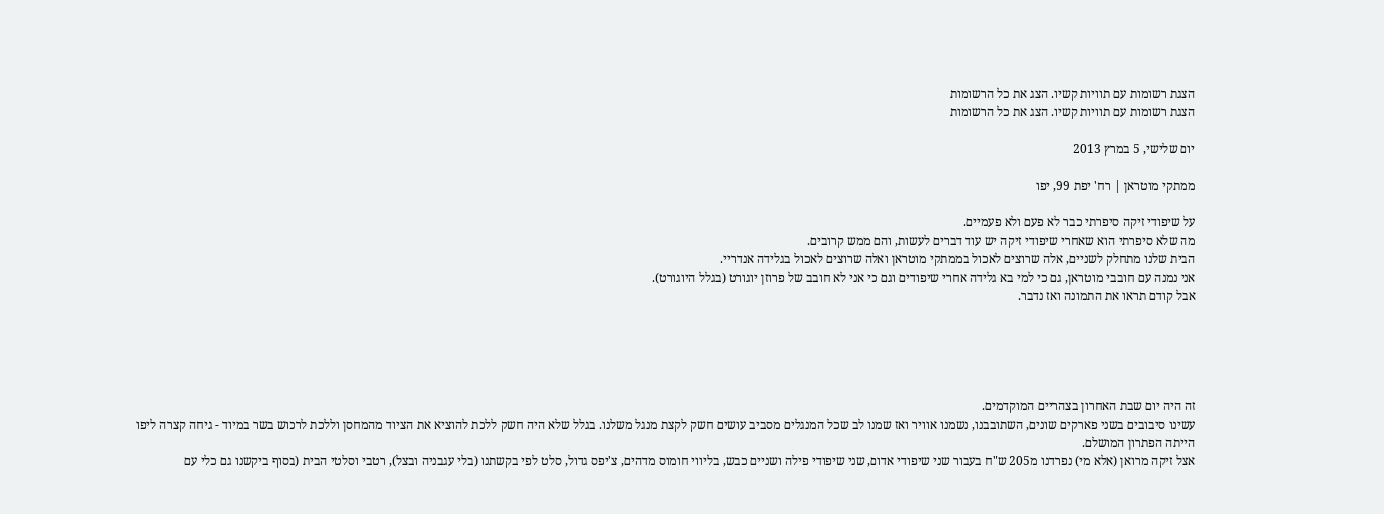הצגת רשומות עם תוויות קשיו. הצג את כל הרשומות
הצגת רשומות עם תוויות קשיו. הצג את כל הרשומות

יום שלישי, 5 במרץ 2013

ממתקי מוטראן | רח' יפת 99, יפו

על שיפודי זיקה סיפרתי כבר לא פעם ולא פעמיים.
מה שלא סיפרתי הוא שאחרי שיפודי זיקה יש עוד דברים לעשות, והם ממש קרובים.
הבית שלנו מתחלק לשניים, אלה שרוצים לאכול בממתקי מוטראן ואלה שרוצים לאכול בגלידה אנדריי.
אני נמנה עם חובבי מוטראן, גם כי למי בא גלידה אחרי שיפודים וגם כי אני לא חובב של פרוזן יוגורט (בגלל היוגורט).
אבל קודם תראו את התמונה ואז נדבר.





זה היה יום שבת האחרון בצהריים המוקדמים.
עשינו סיבובים בשני פארקים שונים, השתובבנו, נשמנו אוויר ואז שמנו לב שכל המנגלים מסביב עושים חשק לקצת מנגל משלנו. בגלל שלא היה חשק ללכת להוציא את הציוד מהמחסן וללכת לרכוש בשר במיוד - גיחה קצרה ליפו הייתה הפתרון המושלם.
אצל זיקה מרואן (אלא מי) נפרדנו מ205 ש"ח בעבור שני שיפודי אדום, שני שיפודי פילה ושניים כבש, בליווי חומוס מדהים, צ'יפס גדול, סלט לפי בקשתנו (בלי עגבניה ובצל), רטבי וסלטי הבית (בסוף ביקשנו גם כלי עם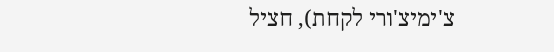צ'ימיצ'ורי לקחת), חציל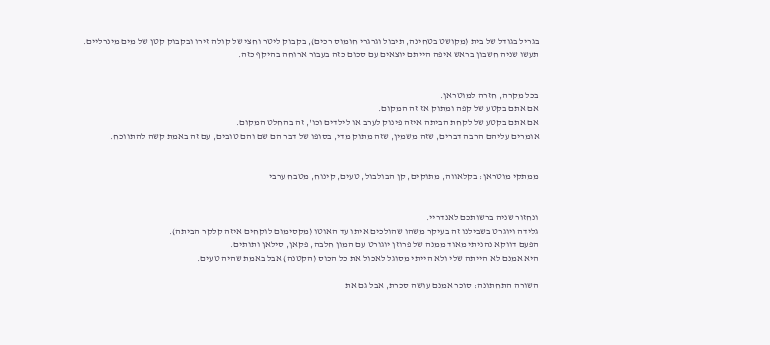בגריל בגודל של בית (מקושט בטחינה, תיבול וגרגרי חומוס רכים), בקבוק ליטר וחצי של קולה זירו ובקבוק קטן של מים מינרליים.
תעשו שניה חשבון בראש איפה הייתם יוצאים עם סכום כזה בעבור ארוחה בהיקף כזה.


בכל מקרה, חזרה למוטראן.
אם אתם בקטע של קפה ומתוק אז זה המקום.
אם אתם בקטע של לקחת הביתה איזה פינוק לערב או לילדים וכו', זה בהחלט המקום.
אומרים עליהם הרבה דברים, שזה משמין, שזה מתוק מדי, בסופו של דבר הם שם והם טובים, עם זה באמת קשה להתווכח.


ממתקי מוטראן: בקלאווה, מתוקים, קן הבולבול, טעים, קינוח, מטבח ערבי


ונחזור שניה ברשותכם לאנדריי.
גלידה ויוגרט בשבילנו זה בעיקר משהו שהולכים איתו עד האוטו (מקסימום לוקחים איזה קלקר הביתה).
הפעם דווקא נהניתי מאוד ממנה של פרוזן יוגורט עם המון חלבה, פקאן, סילאן ותותים.
היא אמנם לא הייתה שלי ולא הייתי מסוגל לאכול את כל הכוס (הקטנה) אבל באמת שהיה טעים.

השורה התחתונה: סוכר אמנם עושה סכרת, אבל גם את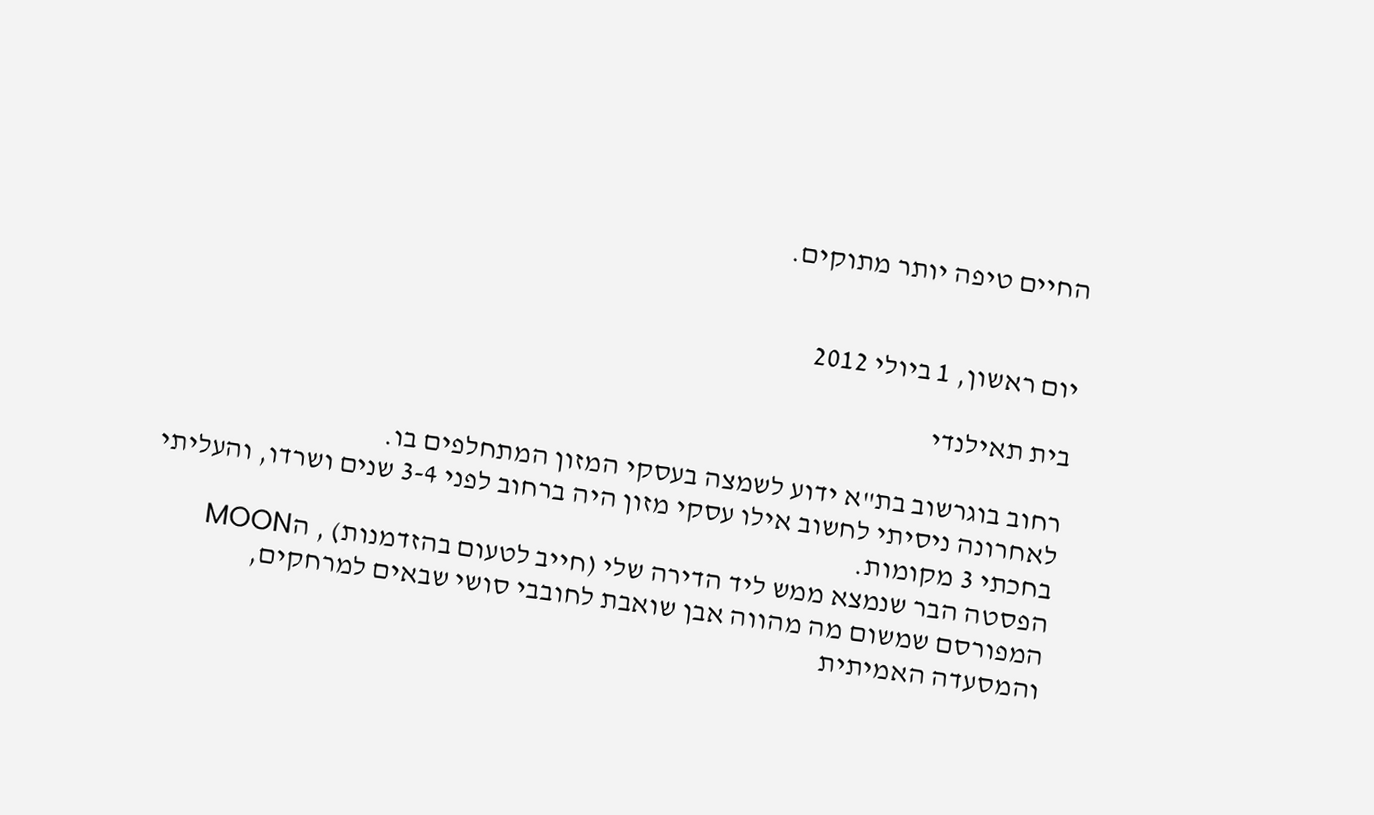החיים טיפה יותר מתוקים.


יום ראשון, 1 ביולי 2012

בית תאילנדי

רחוב בוגרשוב בת"א ידוע לשמצה בעסקי המזון המתחלפים בו.
לאחרונה ניסיתי לחשוב אילו עסקי מזון היה ברחוב לפני 3-4 שנים ושרדו, והעליתי בחכתי 3 מקומות.
הפסטה הבר שנמצא ממש ליד הדירה שלי (חייב לטעום בהזדמנות) , הMOON המפורסם שמשום מה מהווה אבן שואבת לחובבי סושי שבאים למרחקים, והמסעדה האמיתית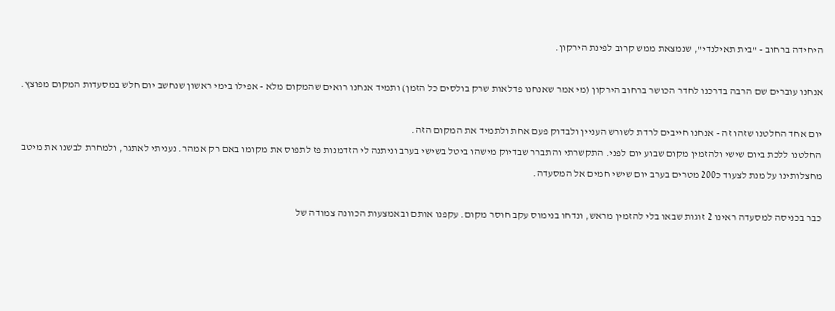היחידה ברחוב - "בית תאילנדי", שנמצאת ממש קרוב לפינת הירקון.

אנחנו עוברים שם הרבה בדרכנו לחדר הכושר ברחוב הירקון (מי אמר שאנחנו פדלאות שרק בולסים כל הזמן) ותמיד אנחנו רואים שהמקום מלא - אפילו בימי ראשון שנחשב יום חלש במסעדות המקום מפוצץ.

יום אחד החלטנו שזהו זה - אנחנו חייבים לרדת לשורש העניין ולבדוק פעם אחת ולתמיד את המקום הזה.
החלטנו ללכת ביום שישי ולהזמין מקום שבוע יום לפני. התקשרתי והתברר שבדיוק מישהו ביטל בשישי בערב וניתנה לי הזדמנות פז לתפוס את מקומו באם רק אמהר. נעניתי לאתגר, ולמחרת לבשנו את מיטב מחצלותינו על מנת לצעוד כ200 מטרים בערב יום שישי חמים אל המסעדה.

כבר בכניסה למסעדה ראינו 2 זוגות שבאו בלי להזמין מראש, ונדחו בנימוס עקב חוסר מקום. עקפנו אותם ובאמצעות הכוונה צמודה של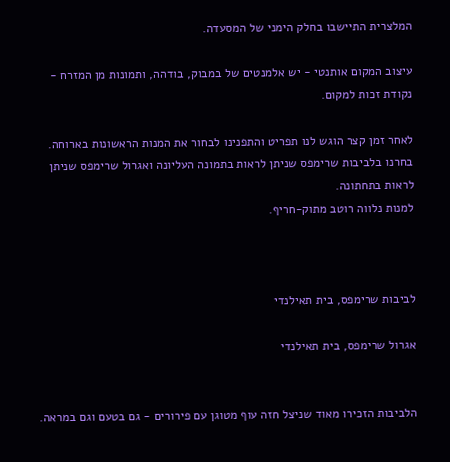המלצרית התיישבו בחלק הימני של המסעדה.

עיצוב המקום אותנטי - יש אלמנטים של במבוק, בודהה, ותמונות מן המזרח - נקודת זכות למקום.

לאחר זמן קצר הוגש לנו תפריט והתפנינו לבחור את המנות הראשונות בארוחה.
בחרנו בלביבות שרימפס שניתן לראות בתמונה העליונה ואגרול שרימפס שניתן לראות בתחתונה.
למנות נלווה רוטב מתוק-חריף.



לביבות שרימפס, בית תאילנדי

אגרול שרימפס, בית תאילנדי


הלביבות הזכירו מאוד שניצל חזה עוף מטוגן עם פירורים - גם בטעם וגם במראה.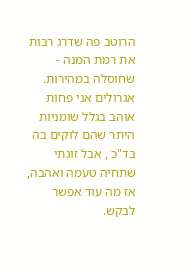הרוטב פה שדרג רבות את רמת המנה - שחוסלה במהירות.
אגרולים אני פחות אוהב בגלל שומניות היתר שהם לוקים בה בד"כ , אבל זוגתי שתחיה טעמה ואהבה, אז מה עוד אפשר לבקש.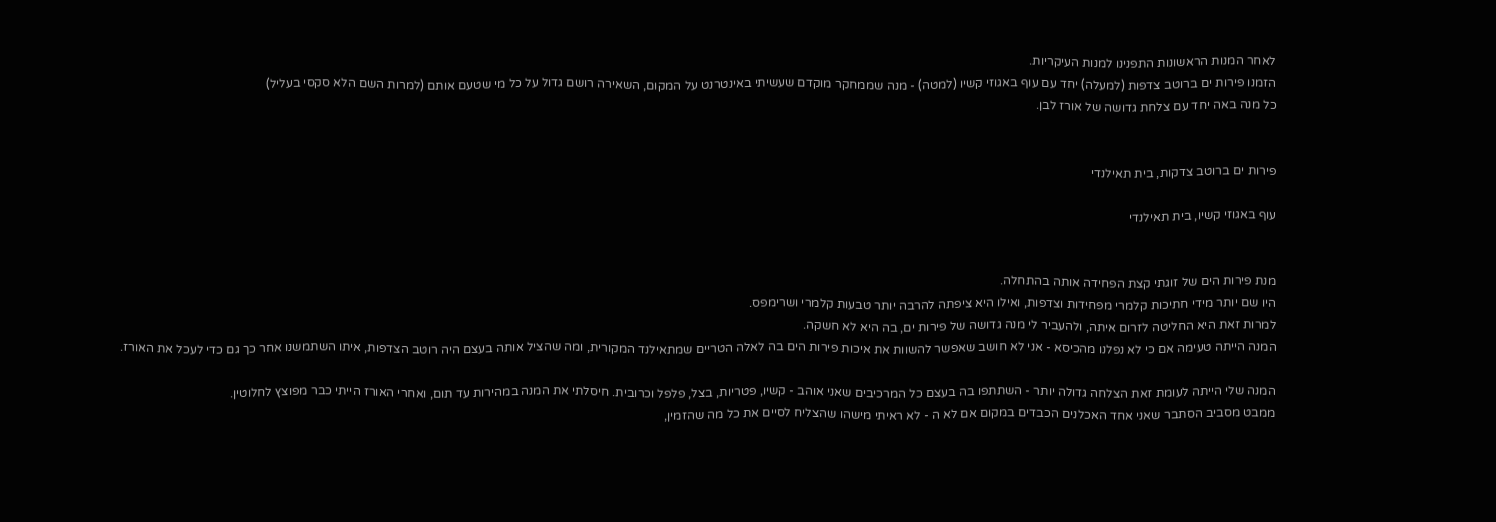לאחר המנות הראשונות התפנינו למנות העיקריות.
הזמנו פירות ים ברוטב צדפות (למעלה) יחד עם עוף באגוזי קשיו (למטה) - מנה שממחקר מוקדם שעשיתי באינטרנט על המקום, השאירה רושם גדול על כל מי שטעם אותם (למרות השם הלא סקסי בעליל)
כל מנה באה יחד עם צלחת גדושה של אורז לבן.


פירות ים ברוטב צדקות, בית תאילנדי

עוף באגוזי קשיו, בית תאילנדי


מנת פירות הים של זוגתי קצת הפחידה אותה בהתחלה.
היו שם יותר מידי חתיכות קלמרי מפחידות וצדפות, ואילו היא ציפתה להרבה יותר טבעות קלמרי ושרימפס.
למרות זאת היא החליטה לזרום איתה, ולהעביר לי מנה גדושה של פירות ים, בה היא לא חשקה.
המנה הייתה טעימה אם כי לא נפלנו מהכיסא - אני לא חושב שאפשר להשוות את איכות פירות הים בה לאלה הטריים שמתאילנד המקורית, ומה שהציל אותה בעצם היה רוטב הצדפות, איתו השתמשנו אחר כך גם כדי לעכל את האורז.

המנה שלי הייתה לעומת זאת הצלחה גדולה יותר - השתתפו בה בעצם כל המרכיבים שאני אוהב - קשיו, פטריות, בצל, פלפל וכרובית. חיסלתי את המנה במהירות עד תום, ואחרי האורז הייתי כבר מפוצץ לחלוטין.
ממבט מסביב הסתבר שאני אחד האכלנים הכבדים במקום אם לא ה - לא ראיתי מישהו שהצליח לסיים את כל מה שהזמין,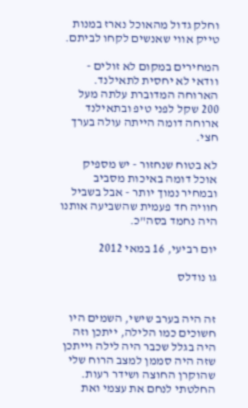וחלק גדול מהאוכל נארז במנות טייק אווי שאנשים לקחו לביתם.

המחירים במקום לא זולים - וודאי לא יחסית לתאילנד. הארוחה המדוברת עלתה מעל 200 שקל לפני טיפ ובתאילנד ארוחה דומה הייתה עולה בערך חצי.

לא בטוח שנחזור - יש מספיק אוכל דומה באיכות מסביב ובמחיר נמוך יותר - אבל בשביל חוויה חד פעמית שהשביעה אותנו היה נחמד בסה"כ.

יום רביעי, 16 במאי 2012

גו נודלס


זה היה בערב שישי, השמים היו חשוכים כמו הלילה, ייתכן וזה היה בגלל שכבר היה לילה וייתכן שזה היה סממן למצב הרוח שלי שהוקרן החוצה ושידר רעות.
החלטתי לנחם את עצמי ואת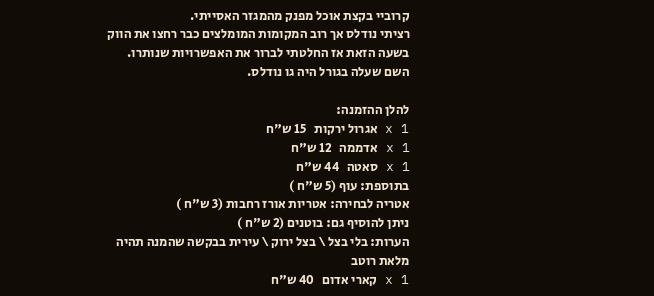קרוביי בקצת אוכל מפנק מהמגזר האסייתי.
רציתי נודלס אך רוב המקומות המומלצים כבר רחצו את הווק בשעה הזאת אז החלטתי לברור את האפשרויות שנותרו.
השם שעלה בגורל היה גו נודלס.

להלן ההזמנה:
1 x אגרול ירקות   15 ש"ח
1 x אדממה   12 ש"ח
1 x סאטה   44 ש"ח
בתוספת: עוף (5 ש"ח )
אטריה לבחירה: אטריות אורז רחבות (3 ש"ח )
ניתן להוסיף גם: בוטנים (2 ש"ח )
הערות: בלי בצל \ בצל ירוק \ עירית בבקשה שהמנה תהיה מלאת רוטב
1 x קארי אדום   40 ש"ח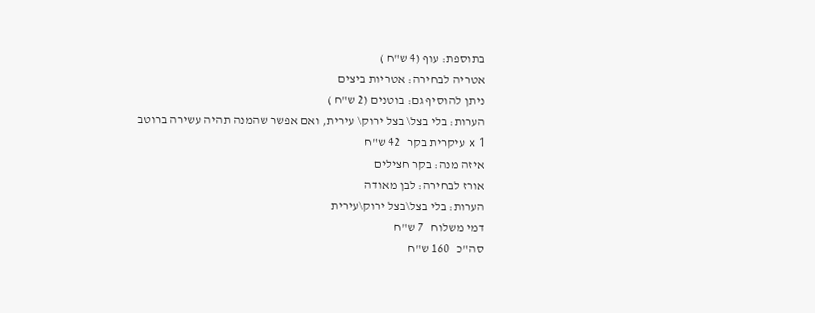בתוספת: עוף (4 ש"ח )
אטריה לבחירה: אטריות ביצים
ניתן להוסיף גם: בוטנים (2 ש"ח )
הערות: בלי בצל\ בצל ירוק\ עירית, ואם אפשר שהמנה תהיה עשירה ברוטב
1 x עיקרית בקר   42 ש"ח
איזה מנה: בקר חצילים
אורז לבחירה: לבן מאודה
הערות: בלי בצל\בצל ירוק\עירית
דמי משלוח   7 ש"ח
סה"כ   160 ש"ח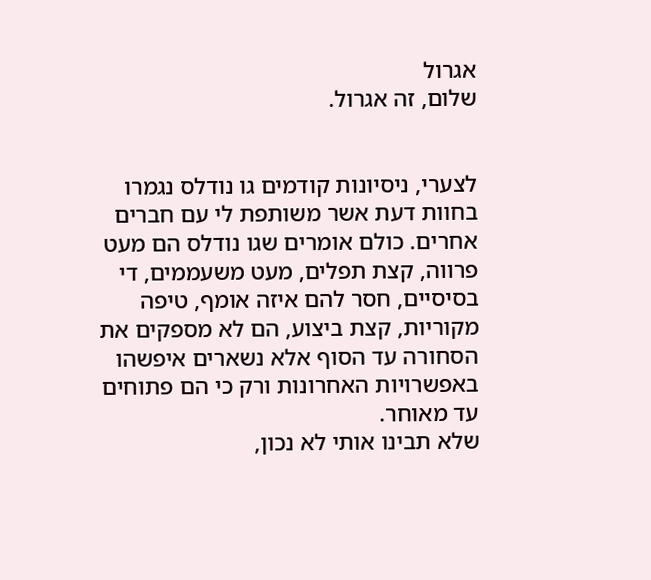אגרול
שלום, זה אגרול.


לצערי, ניסיונות קודמים גו נודלס נגמרו בחוות דעת אשר משותפת לי עם חברים אחרים. כולם אומרים שגו נודלס הם מעט פרווה, קצת תפלים, מעט משעממים, די בסיסיים, חסר להם איזה אומף, טיפה מקוריות, קצת ביצוע, הם לא מספקים את הסחורה עד הסוף אלא נשארים איפשהו באפשרויות האחרונות ורק כי הם פתוחים עד מאוחר.
שלא תבינו אותי לא נכון,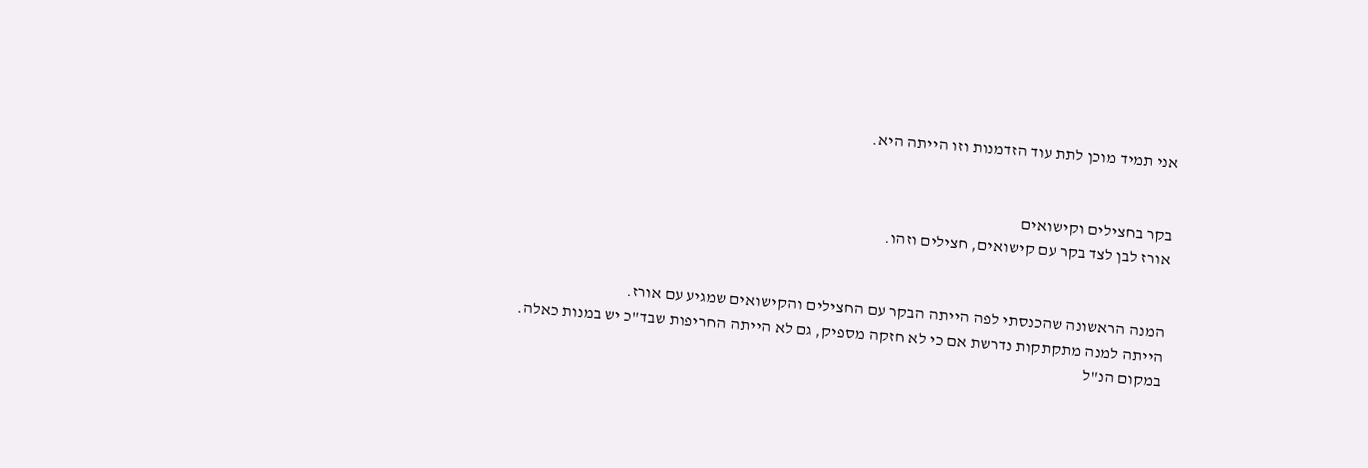אני תמיד מוכן לתת עוד הזדמנות וזו הייתה היא.


בקר בחצילים וקישואים
אורז לבן לצד בקר עם קישואים, חצילים וזהו.


המנה הראשונה שהכנסתי לפה הייתה הבקר עם החצילים והקישואים שמגיע עם אורז.
הייתה למנה מתקתקות נדרשת אם כי לא חזקה מספיק, גם לא הייתה החריפות שבד"כ יש במנות כאלה.
במקום הנ"ל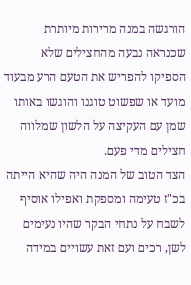הורגשה במנה מרירות מיותרת שכנראה נבעה מהחצילים שלא הספיקו להפריש את הטעם הרע מבעוד מועד או שפשוט טוגנו והוגשו באותו שמן עם העקיצה על הלשון שמלווה חצילים מדי פעם.
הצד הטוב של המנה היה שהיא הייתה בכ"ז טעימה ומספקת ואפילו אוסיף לשבח על נתחי הבקר שהיו נעימים לשן, רכים ועם זאת עשויים במידה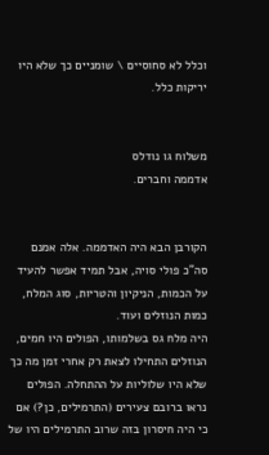וכלל לא סחוסיים \ שומניים כך שלא היו יריקות כלל.


משלוח גו נודלס
אדממה וחברים.


הקורבן הבא היה האדממה. אלה אמנם סה"כ פולי סויה, אבל תמיד אפשר להעיד על הכמות, הניקיון והטריות, סוג המלח, כמות הנוזלים ועוד.
היה מלח גס בשלמותו, הפולים היו חמים, הנוזלים התחילו לצאת רק אחרי זמן מה כך שלא היו שלוליות על ההתחלה. הפולים נראו ברובם צעירים (התרמילים, כן?) אם כי היה חיסרון בזה שרוב התרמילים היו של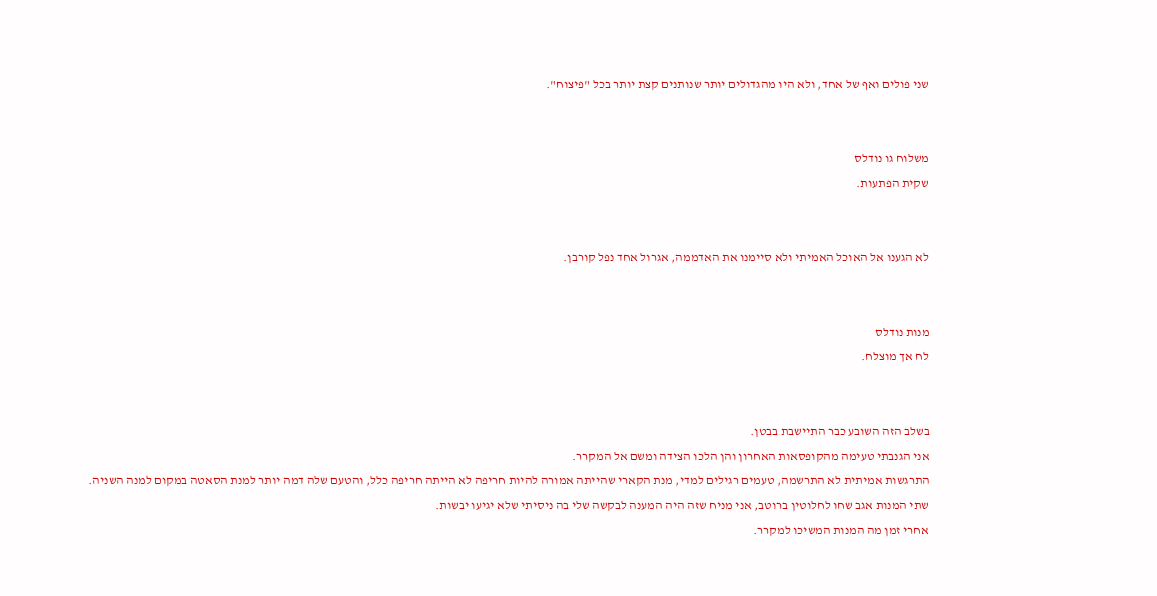שני פולים ואף של אחד, ולא היו מהגדולים יותר שנותנים קצת יותר בכל "פיצוח".


משלוח גו נודלס
שקית הפתעות.


לא הגענו אל האוכל האמיתי ולא סיימנו את האדממה, אגרול אחד נפל קורבן.


מנות נודלס
לח אך מוצלח.


בשלב הזה השובע כבר התיישבת בבטן.
אני הגנבתי טעימה מהקופסאות האחרון והן הלכו הצידה ומשם אל המקרר.
התרגשות אמיתית לא התרשמה, טעמים רגילים למדי, מנת הקארי שהייתה אמורה להיות חריפה לא הייתה חריפה כלל, והטעם שלה דמה יותר למנת הסאטה במקום למנה השניה.
שתי המנות אגב שחו לחלוטין ברוטב, אני מניח שזה היה המענה לבקשה שלי בה ניסיתי שלא יגיעו יבשות.
אחרי זמן מה המנות המשיכו למקרר.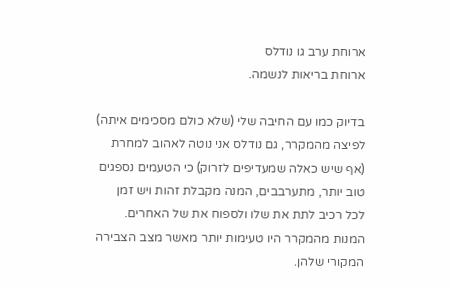ארוחת ערב גו נודלס
ארוחת בריאות לנשמה.

בדיוק כמו עם החיבה שלי (שלא כולם מסכימים איתה) לפיצה מהמקרר, גם נודלס אני נוטה לאהוב למחרת (אף שיש כאלה שמעדיפים לזרוק) כי הטעמים נספגים טוב יותר, מתערבבים, המנה מקבלת זהות ויש זמן לכל רכיב לתת את שלו ולספוח את של האחרים.
המנות מהמקרר היו טעימות יותר מאשר מצב הצבירה המקורי שלהן.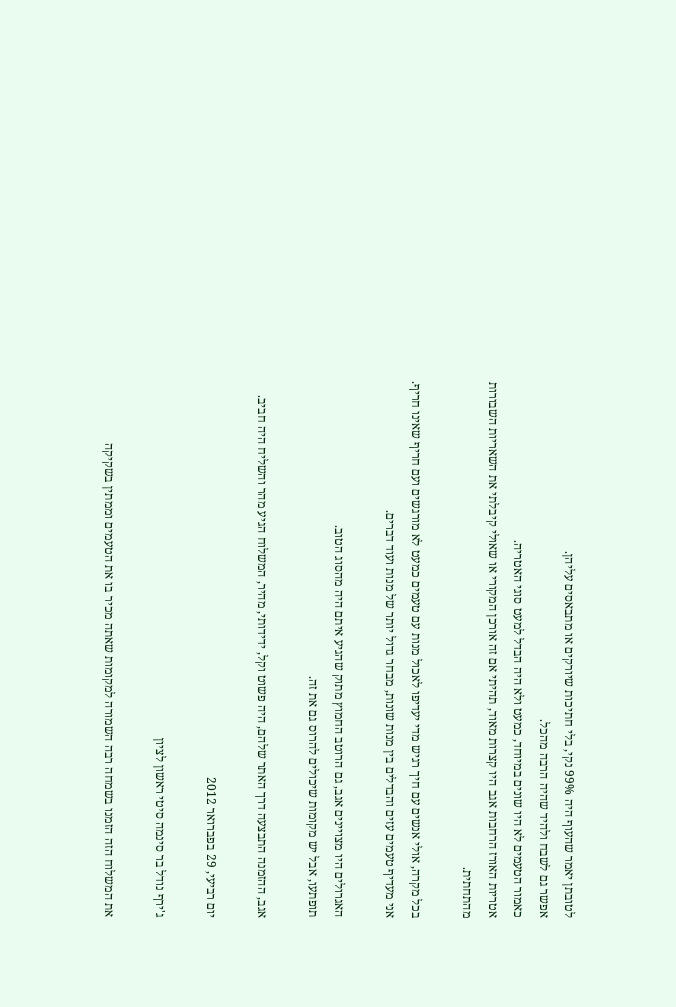לטובתן יאמר שהעוף היה 99% נקי, בלי חתיכות שיורקים או מתבאסים עליהן.
אפשר גם לשבח ולהיד שהיה הרבה מהכל.
כאמור הטעמים לא היו שונים במיוחד, כמעט ולא היה הבדל למעט סוגי האטריה.
אטריות האורז הרחבות אגב היו קצרות מאוד, תהיתי אם זה אורכן המקורי או שאולי קיבלתי את השאריות השבורות מהתחתית.

בכל מקרה, אולי אנשים עם חיך רגיש מדי יעדיפו לאכול מנות עם טעמים כמעט לא מורגשים ועם חריף שאינו חריף.
אני מעדיף טעמים עזים והבדלים בין מנות שונות, מבחר גדול יותר של מנות ועוד דברים.

האגרולים היו מצויינים אגב, גם הרוטב החמוץ מתוק שהגיע איתם היה מהסוג הטוב.
תופתעו, אבל יש מקומות שיכולים להרוס גם את זה.

אגב, ההזמנה התבצעה דרך האתר שלהם, היה פשוט וקל, ידידותי, מהיר, המשלוח הגיע מהר והשליח היה חביב.

יום רביעי, 29 בפברואר 2012

ג'ירף נודל בר סינמה סיטי ראשון לציון

את המשלוח הזה הזמנו בשמחה רבה השמורה למקומות שאתה מכיר בו את הטעמים וממתין בשקיקה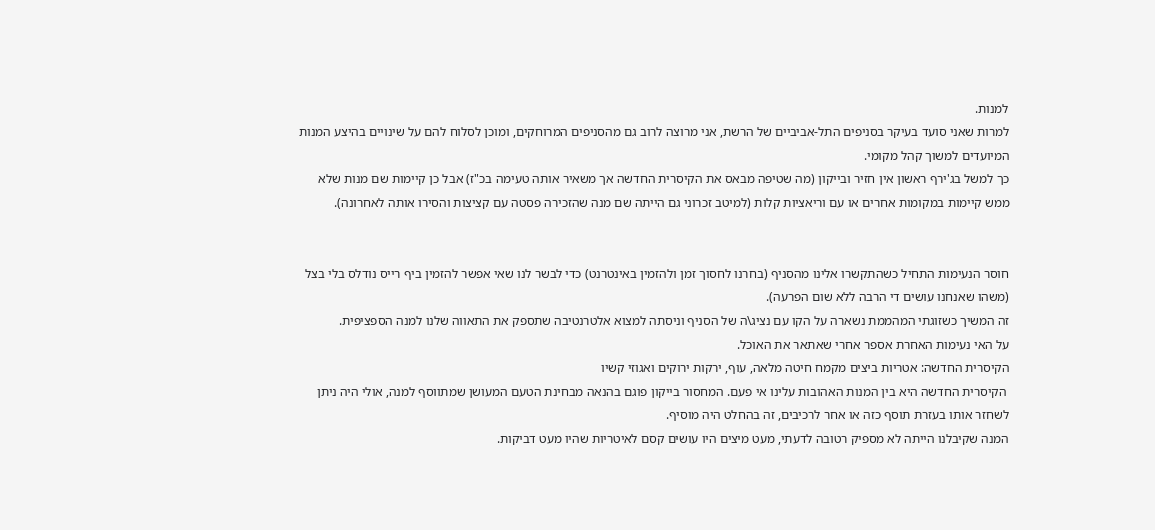למנות.
למרות שאני סועד בעיקר בסניפים התל-אביביים של הרשת, אני מרוצה לרוב גם מהסניפים המרוחקים, ומוכן לסלוח להם על שינויים בהיצע המנות המיועדים למשוך קהל מקומי.
כך למשל בג'ירף ראשון אין חזיר ובייקון (מה שטיפה מבאס את הקיסרית החדשה אך משאיר אותה טעימה בכ"ז) אבל כן קיימות שם מנות שלא ממש קיימות במקומות אחרים או עם וריאציות קלות (למיטב זכרוני גם הייתה שם מנה שהזכירה פסטה עם קציצות והסירו אותה לאחרונה).


חוסר הנעימות התחיל כשהתקשרו אלינו מהסניף (בחרנו לחסוך זמן ולהזמין באינטרנט) כדי לבשר לנו שאי אפשר להזמין ביף רייס נודלס בלי בצל (משהו שאנחנו עושים די הרבה ללא שום הפרעה).
זה המשיך כשזוגתי המהממת נשארה על הקו עם נציג\ה של הסניף וניסתה למצוא אלטרנטיבה שתספק את התאווה שלנו למנה הספציפית.
על האי נעימות האחרת אספר אחרי שאתאר את האוכל.
הקיסרית החדשה: אטריות ביצים מקמח חיטה מלאה, עוף, ירקות ירוקים ואגוזי קשיו
 הקיסרית החדשה היא בין המנות האהובות עלינו אי פעם. המחסור בייקון פוגם בהנאה מבחינת הטעם המעושן שמתווסף למנה, אולי היה ניתן לשחזר אותו בעזרת תוסף כזה או אחר לרכיבים, זה בהחלט היה מוסיף.
המנה שקיבלנו הייתה לא מספיק רטובה לדעתי, מעט מיצים היו עושים קסם לאיטריות שהיו מעט דביקות.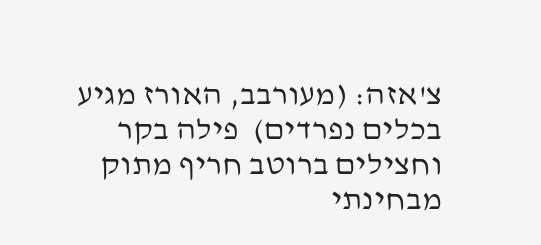צ'אזה: (מעורבב, האורז מגיע בכלים נפרדים)  פילה בקר וחצילים ברוטב חריף מתוק
מבחינתי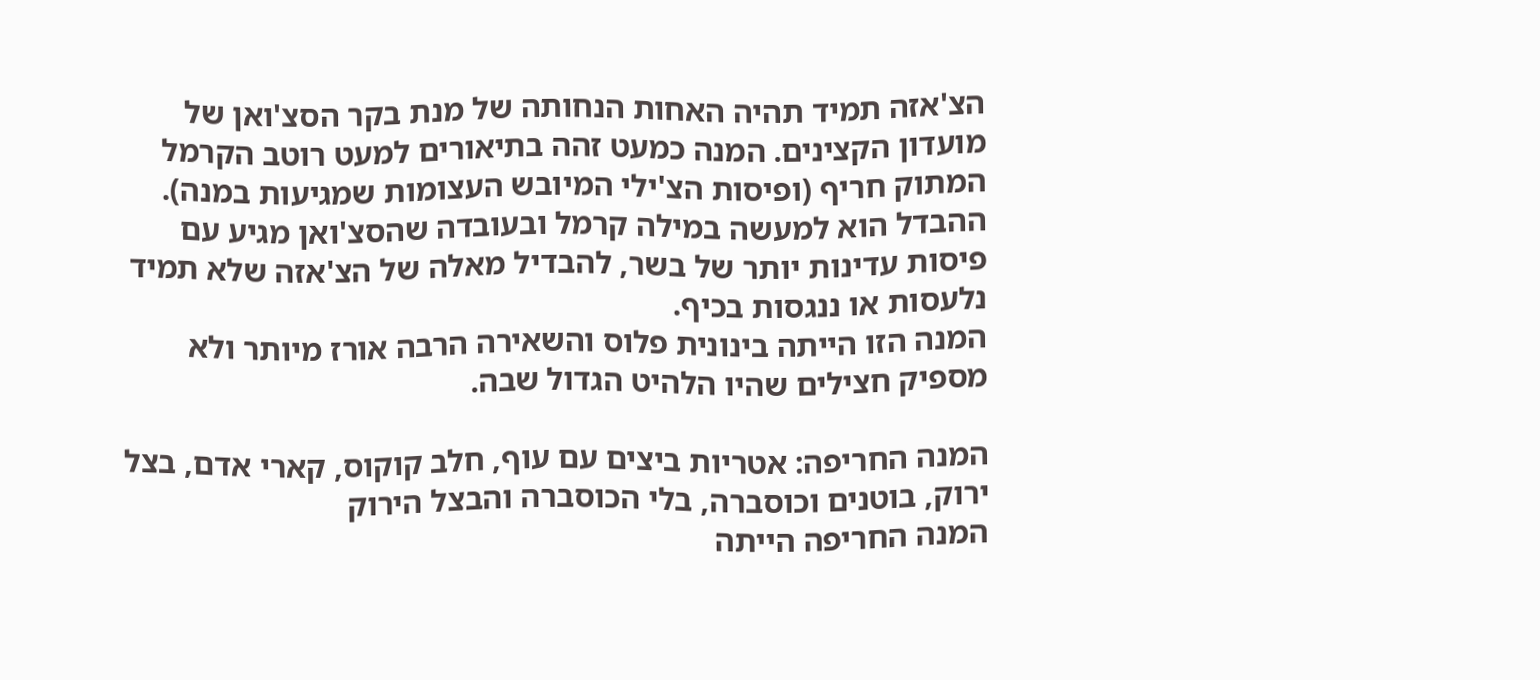הצ'אזה תמיד תהיה האחות הנחותה של מנת בקר הסצ'ואן של מועדון הקצינים. המנה כמעט זהה בתיאורים למעט רוטב הקרמל המתוק חריף (ופיסות הצ'ילי המיובש העצומות שמגיעות במנה). ההבדל הוא למעשה במילה קרמל ובעובדה שהסצ'ואן מגיע עם פיסות עדינות יותר של בשר, להבדיל מאלה של הצ'אזה שלא תמיד נלעסות או ננגסות בכיף.
המנה הזו הייתה בינונית פלוס והשאירה הרבה אורז מיותר ולא מספיק חצילים שהיו הלהיט הגדול שבה.

המנה החריפה: אטריות ביצים עם עוף, חלב קוקוס, קארי אדם, בצל ירוק, בוטנים וכוסברה, בלי הכוסברה והבצל הירוק
המנה החריפה הייתה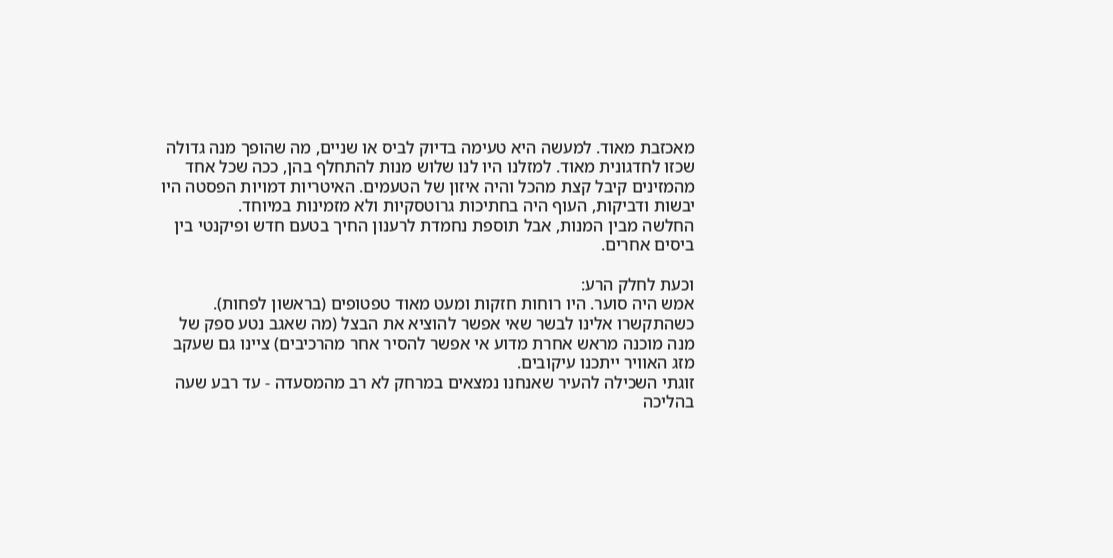מאכזבת מאוד. למעשה היא טעימה בדיוק לביס או שניים, מה שהופך מנה גדולה שכזו לחדגונית מאוד. למזלנו היו לנו שלוש מנות להתחלף בהן, ככה שכל אחד מהמזינים קיבל קצת מהכל והיה איזון של הטעמים. האיטריות דמויות הפסטה היו יבשות ודביקות, העוף היה בחתיכות גרוטסקיות ולא מזמינות במיוחד.
החלשה מבין המנות, אבל תוספת נחמדת לרענון החיך בטעם חדש ופיקנטי בין ביסים אחרים.

וכעת לחלק הרע:
אמש היה סוער. היו רוחות חזקות ומעט מאוד טפטופים (בראשון לפחות).
כשהתקשרו אלינו לבשר שאי אפשר להוציא את הבצל (מה שאגב נטע ספק של מנה מוכנה מראש אחרת מדוע אי אפשר להסיר אחר מהרכיבים) ציינו גם שעקב מזג האוויר ייתכנו עיקובים.
זוגתי השכילה להעיר שאנחנו נמצאים במרחק לא רב מהמסעדה - עד רבע שעה בהליכה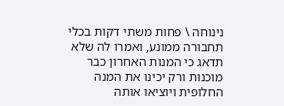נינוחה \ פחות משתי דקות בכלי תחבורה ממונע, ואמרו לה שלא תדאג כי המנות האחרון כבר מוכנות ורק יכינו את המנה החלופית ויוציאו אותה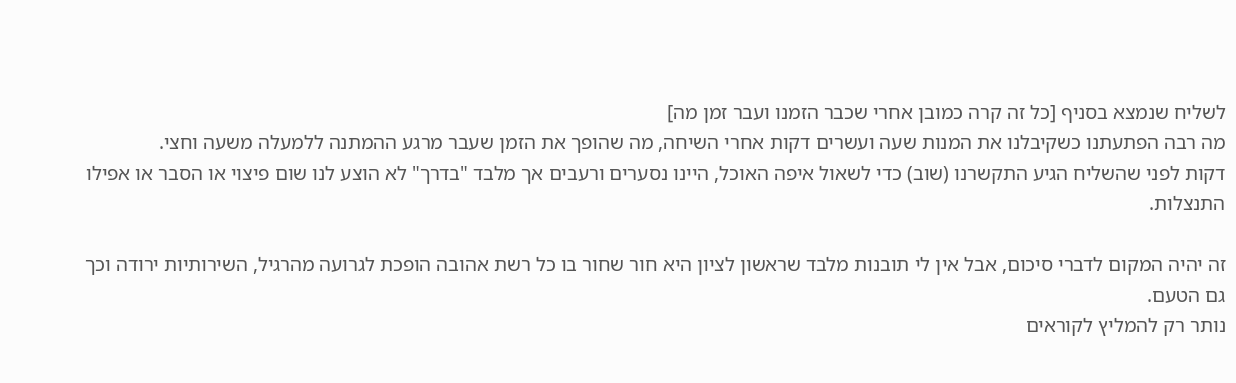לשליח שנמצא בסניף [כל זה קרה כמובן אחרי שכבר הזמנו ועבר זמן מה]
מה רבה הפתעתנו כשקיבלנו את המנות שעה ועשרים דקות אחרי השיחה, מה שהופך את הזמן שעבר מרגע ההמתנה ללמעלה משעה וחצי.
דקות לפני שהשליח הגיע התקשרנו (שוב) כדי לשאול איפה האוכל, היינו נסערים ורעבים אך מלבד "בדרך" לא הוצע לנו שום פיצוי או הסבר או אפילו התנצלות.

זה יהיה המקום לדברי סיכום, אבל אין לי תובנות מלבד שראשון לציון היא חור שחור בו כל רשת אהובה הופכת לגרועה מהרגיל, השירותיות ירודה וכך גם הטעם.
נותר רק להמליץ לקוראים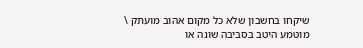שיקחו בחשבון שלא כל מקום אהוב מועתק \ מוטמע היטב בסביבה שונה או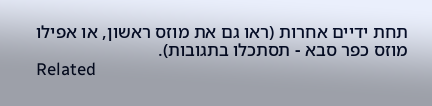תחת ידיים אחרות (ראו גם את מוזס ראשון, או אפילו מוזס כפר סבא - תסתכלו בתגובות).
Related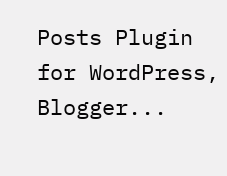Posts Plugin for WordPress, Blogger...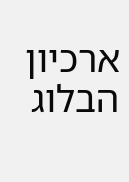ארכיון הבלוג